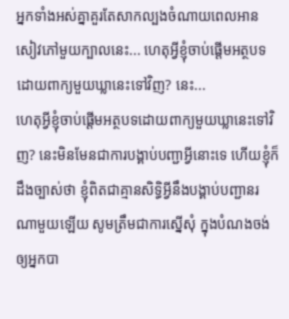អ្នកទាំងអស់គ្នាគួរតែសាកល្បងចំណាយពេលអានសៀវភៅមួយក្បាលនេះ... ហេតុអ្វីខ្ញុំចាប់ផ្ដើមអត្ថបទដោយពាក្យមួយឃ្លានេះទៅវិញ? នេះ...
ហេតុអ្វីខ្ញុំចាប់ផ្ដើមអត្ថបទដោយពាក្យមួយឃ្លានេះទៅវិញ? នេះមិនមែនជាការបង្គាប់បញ្ជាអ្វីនោះទេ ហើយខ្ញុំក៏ដឹងច្បាស់ថា ខ្ញុំពិតជាគ្មានសិទ្ធិអ្វីនឹងបង្គាប់បញ្ជានរណាមួយឡើយ សូមត្រឹមជាការស្នើសុំ ក្នុងបំណងចង់ឲ្យអ្នកបា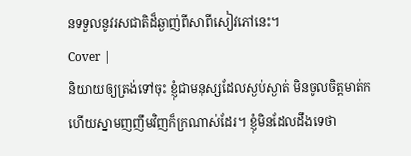នទទួលនូវរសជាតិដ៏ឆ្ងាញ់ពីសាពីសៀវភៅនេះ។
Cover |
និយាយឲ្យត្រង់ទៅចុះ ខ្ញុំជាមនុស្សដែលស្ងប់ស្ងាត់ មិនចូលចិត្តមាត់ក ហើយស្នាមញញឹមវិញក៏ក្រណាស់ដែរ។ ខ្ញុំមិនដែលដឹងទេថា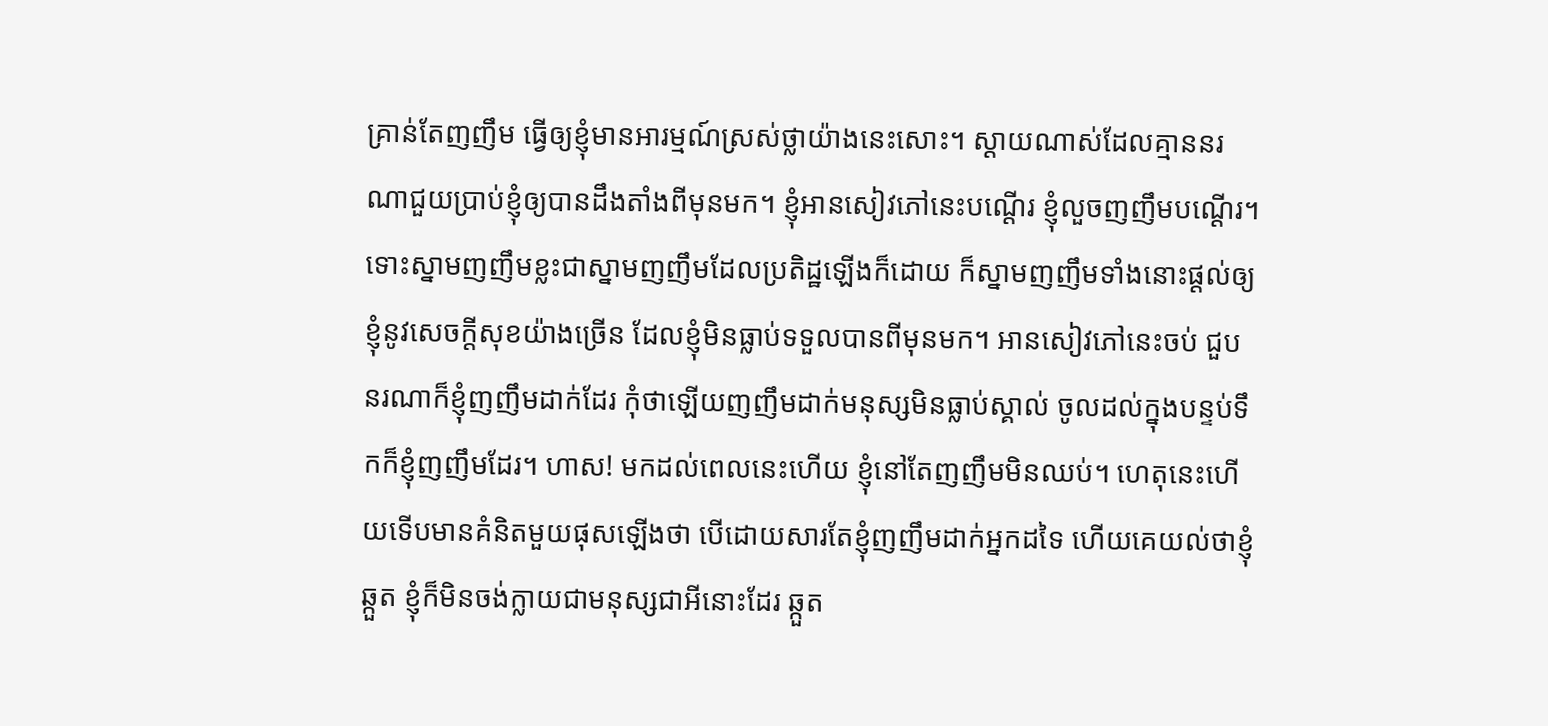គ្រាន់តែញញឹម ធ្វើឲ្យខ្ញុំមានអារម្មណ៍ស្រស់ថ្លាយ៉ាងនេះសោះ។ ស្ដាយណាស់ដែលគ្មាននរណាជួយប្រាប់ខ្ញុំឲ្យបានដឹងតាំងពីមុនមក។ ខ្ញុំអានសៀវភៅនេះបណ្ដើរ ខ្ញុំលួចញញឹមបណ្ដើរ។ ទោះស្នាមញញឹមខ្លះជាស្នាមញញឹមដែលប្រតិដ្ឋឡើងក៏ដោយ ក៏ស្នាមញញឹមទាំងនោះផ្ដល់ឲ្យខ្ញុំនូវសេចក្ដីសុខយ៉ាងច្រើន ដែលខ្ញុំមិនធ្លាប់ទទួលបានពីមុនមក។ អានសៀវភៅនេះចប់ ជួបនរណាក៏ខ្ញុំញញឹមដាក់ដែរ កុំថាឡើយញញឹមដាក់មនុស្សមិនធ្លាប់ស្គាល់ ចូលដល់ក្នុងបន្ទប់ទឹកក៏ខ្ញុំញញឹមដែរ។ ហាស! មកដល់ពេលនេះហើយ ខ្ញុំនៅតែញញឹមមិនឈប់។ ហេតុនេះហើយទើបមានគំនិតមួយផុសឡើងថា បើដោយសារតែខ្ញុំញញឹមដាក់អ្នកដទៃ ហើយគេយល់ថាខ្ញុំឆ្កួត ខ្ញុំក៏មិនចង់ក្លាយជាមនុស្សជាអីនោះដែរ ឆ្កួត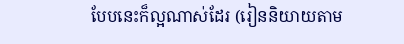បែបនេះក៏ល្អណាស់ដែរ (រៀននិយាយតាម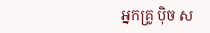អ្នកគ្រូ ប៉ិច ស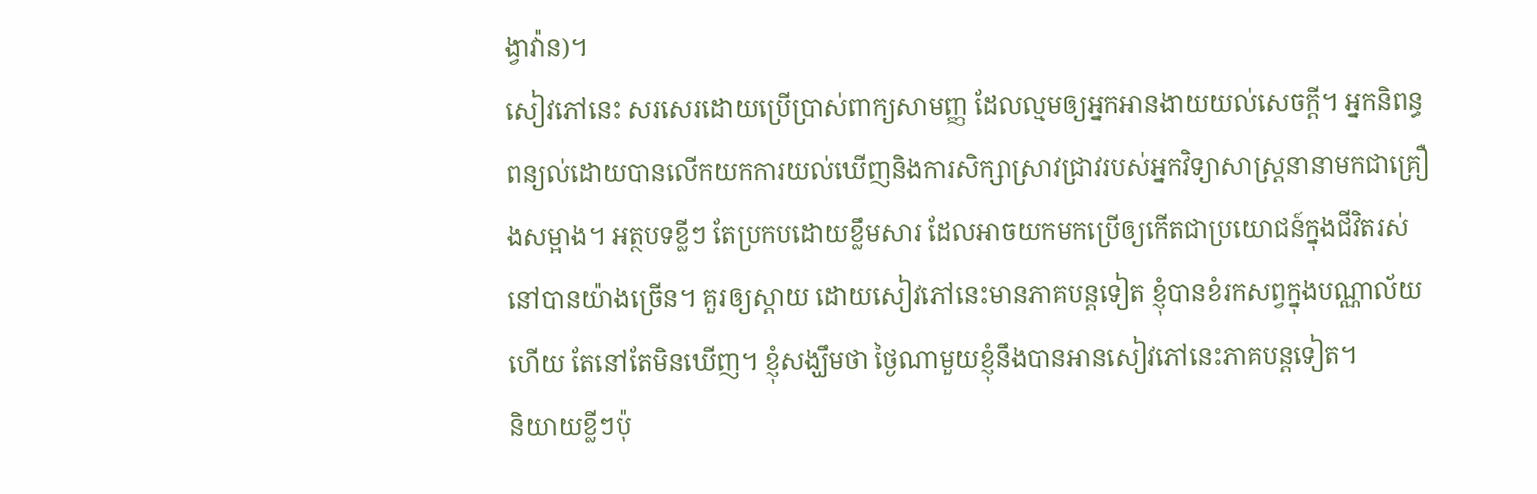ង្វាវ៉ាន)។
សៀវភៅនេះ សរសេរដោយប្រើប្រាស់ពាក្យសាមញ្ញ ដែលល្មមឲ្យអ្នកអានងាយយល់សេចក្ដី។ អ្នកនិពន្ធពន្យល់ដោយបានលើកយកការយល់ឃើញនិងការសិក្សាស្រាវជ្រាវរបស់អ្នកវិទ្យាសាស្ត្រនានាមកជាគ្រឿងសម្អាង។ អត្ថបទខ្លីៗ តែប្រកបដោយខ្លឹមសារ ដែលអាចយកមកប្រើឲ្យកើតជាប្រយោជន៍ក្នុងជីវិតរស់នៅបានយ៉ាងច្រើន។ គួរឲ្យស្ដាយ ដោយសៀវភៅនេះមានភាគបន្តទៀត ខ្ញុំបានខំរកសព្វក្នុងបណ្ណាល័យហើយ តែនៅតែមិនឃើញ។ ខ្ញុំសង្ឃឹមថា ថ្ងៃណាមួយខ្ញុំនឹងបានអានសៀវភៅនេះភាគបន្តទៀត។
និយាយខ្លីៗប៉ុ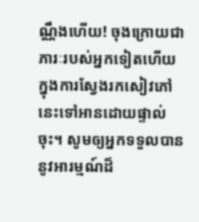ណ្ណឹងហើយ! ចុងក្រោយជាភារៈរបស់អ្នកទៀតហើយ ក្នុងការស្វែងរកសៀវភៅនេះទៅអានដោយផ្ទាល់ចុះ។ សូមឲ្យអ្នកទទួលបាននូវអារម្មណ៍ដ៏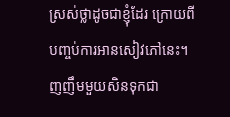ស្រស់ថ្លាដូចជាខ្ញុំដែរ ក្រោយពីបញ្ចប់ការអានសៀវភៅនេះ។
ញញឹមមួយសិនទុកជា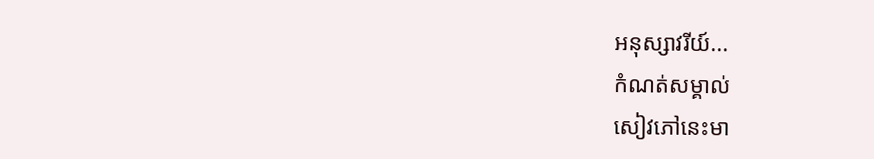អនុស្សាវរីយ៍...
កំណត់សម្គាល់
សៀវភៅនេះមា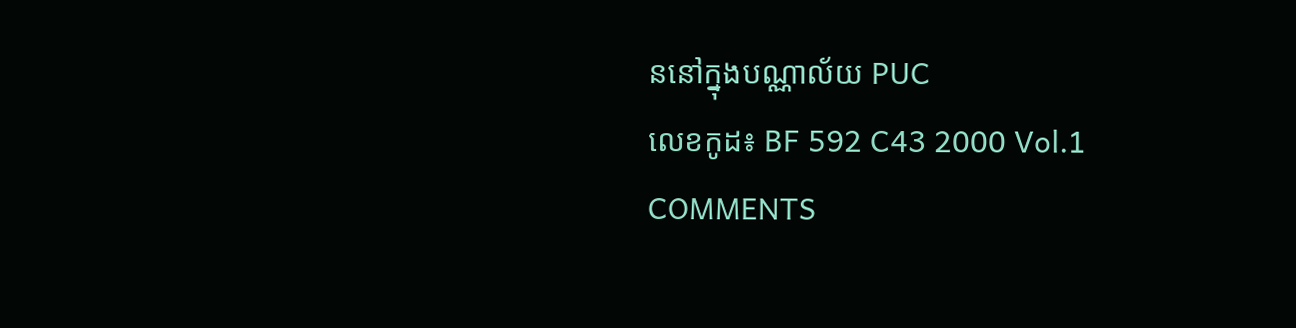ននៅក្នុងបណ្ណាល័យ PUC
លេខកូដ៖ BF 592 C43 2000 Vol.1
COMMENTS